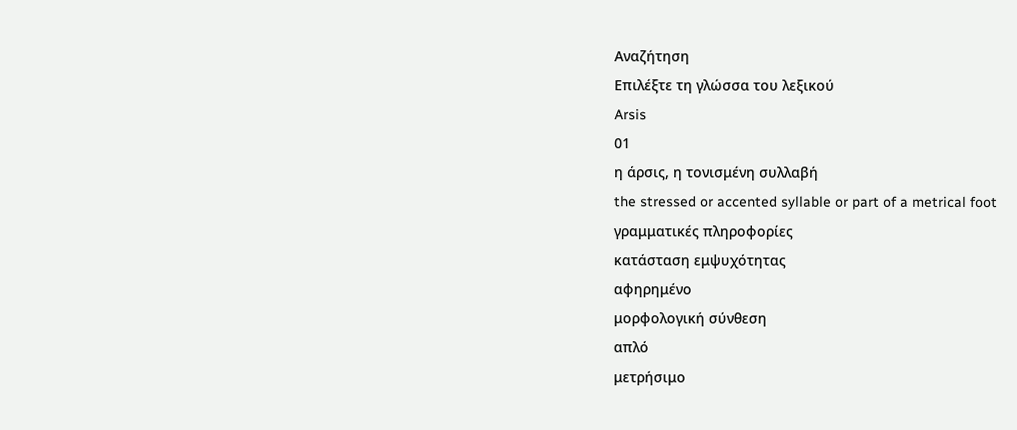Αναζήτηση
Επιλέξτε τη γλώσσα του λεξικού
Arsis
01
η άρσις, η τονισμένη συλλαβή
the stressed or accented syllable or part of a metrical foot
γραμματικές πληροφορίες
κατάσταση εμψυχότητας
αφηρημένο
μορφολογική σύνθεση
απλό
μετρήσιμο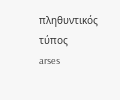πληθυντικός τύπος
arses